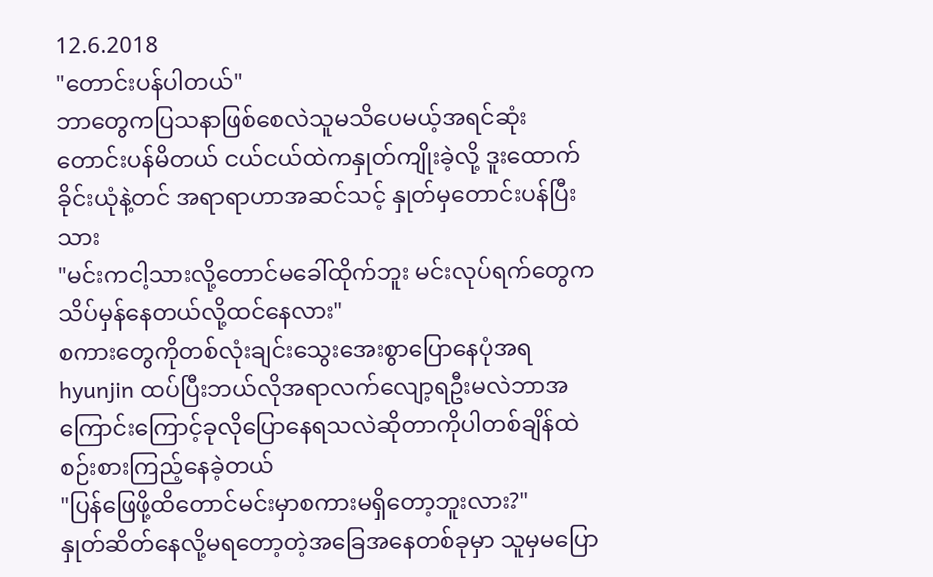12.6.2018
"တောင်းပန်ပါတယ်"
ဘာတွေကပြသနာဖြစ်စေလဲသူမသိပေမယ့်အရင်ဆုံး တောင်းပန်မိတယ် ငယ်ငယ်ထဲကနှုတ်ကျိုးခဲ့လို့ ဒူးထောက်ခိုင်းယုံနဲ့တင် အရာရာဟာအဆင်သင့် နှုတ်မှတောင်းပန်ပြီးသား
"မင်းကငါ့သားလို့တောင်မခေါ်ထိုက်ဘူး မင်းလုပ်ရက်တွေကသိပ်မှန်နေတယ်လို့ထင်နေလား"
စကားတွေကိုတစ်လုံးချင်းသွေးအေးစွာပြောနေပုံအရ hyunjin ထပ်ပြီးဘယ်လိုအရာလက်လျော့ရဦးမလဲဘာအကြောင်းကြောင့်ခုလိုပြောနေရသလဲဆိုတာကိုပါတစ်ချိန်ထဲစဉ်းစားကြည့်နေခဲ့တယ်
"ပြန်ဖြေဖို့ထိတောင်မင်းမှာစကားမရှိတော့ဘူးလား?"
နှုတ်ဆိတ်နေလို့မရတော့တဲ့အခြေအနေတစ်ခုမှာ သူမှမပြော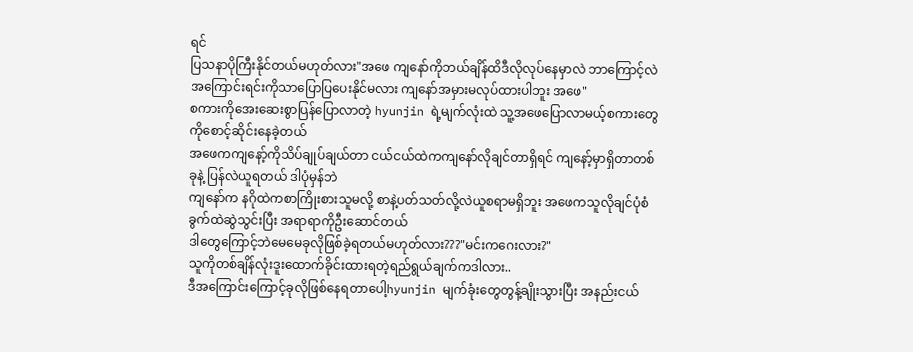ရင်
ပြသနာပိုကြီးနိုင်တယ်မဟုတ်လား"အဖေ ကျနော်ကိုဘယ်ချိန်ထိဒီလိုလုပ်နေမှာလဲ ဘာကြောင့်လဲ အကြောင်းရင်းကိုသာပြောပြပေးနိုင်မလား ကျနော်အမှားမလုပ်ထားပါဘူး အဖေ"
စကားကိုအေးဆေးစွာပြန်ပြောလာတဲ့ hyunjin ရဲ့မျက်လုံးထဲ သူ့အဖေပြောလာမယ့်စကားတွေကိုစောင့်ဆိုင်းနေခဲ့တယ်
အဖေကကျနော့်ကိုသိပ်ချုပ်ချယ်တာ ငယ်ငယ်ထဲကကျနော်လိုချင်တာရှိရင် ကျနော့်မှာရှိတာတစ်ခုနဲ့ ပြန်လဲယူရတယ် ဒါပုံမှန်ဘဲ
ကျနော်က နဂိုထဲကစာကြိုးစားသူမလို့ စာနဲ့ပတ်သတ်လို့လဲယူစရာမရှိဘူး အဖေကသူလိုချင်ပုံစံခွက်ထဲဆွဲသွင်းပြီး အရာရာကိုဦးဆောင်တယ်
ဒါတွေကြောင့်ဘဲမေမေခုလိုဖြစ်ခဲ့ရတယ်မဟုတ်လား???"မင်းကဂေးလား?"
သူကိုတစ်ချိန်လုံးဒူးထောက်ခိုင်းထားရတဲ့ရည်ရွယ်ချက်ကဒါလား..
ဒီအကြောင်းကြောင့်ခုလိုဖြစ်နေရတာပေါ့hyunjin မျက်ခုံးတွေတွန့်ချိုးသွားပြီး အနည်းငယ်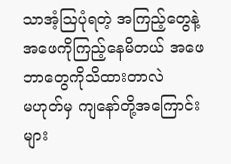သာအံ့သြပုံရတဲ့ အကြည့်တွေနဲ့အဖေကိုကြည့်နေမိတယ် အဖေဘာတွေကိုသိထားတာလဲ
မဟုတ်မှ ကျနော်တို့အကြောင်းများ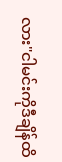လား"ငါမင်းကိုဒီချိန်ထိ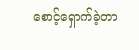စောင့်ရှောက်ခဲ့တာ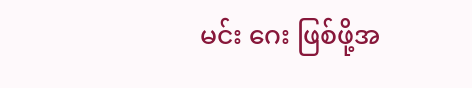မင်း ဂေး ဖြစ်ဖို့အ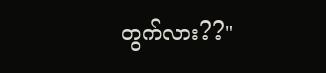တွက်လား??"